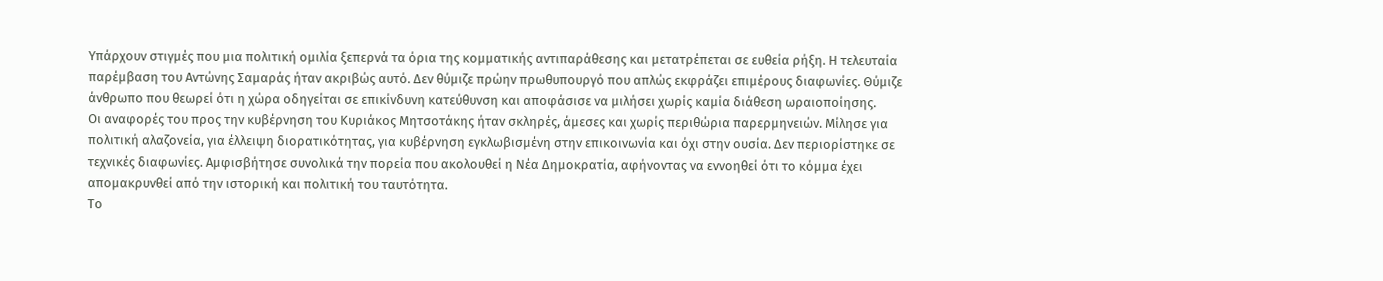Υπάρχουν στιγμές που μια πολιτική ομιλία ξεπερνά τα όρια της κομματικής αντιπαράθεσης και μετατρέπεται σε ευθεία ρήξη. Η τελευταία παρέμβαση του Αντώνης Σαμαράς ήταν ακριβώς αυτό. Δεν θύμιζε πρώην πρωθυπουργό που απλώς εκφράζει επιμέρους διαφωνίες. Θύμιζε άνθρωπο που θεωρεί ότι η χώρα οδηγείται σε επικίνδυνη κατεύθυνση και αποφάσισε να μιλήσει χωρίς καμία διάθεση ωραιοποίησης.
Οι αναφορές του προς την κυβέρνηση του Κυριάκος Μητσοτάκης ήταν σκληρές, άμεσες και χωρίς περιθώρια παρερμηνειών. Μίλησε για πολιτική αλαζονεία, για έλλειψη διορατικότητας, για κυβέρνηση εγκλωβισμένη στην επικοινωνία και όχι στην ουσία. Δεν περιορίστηκε σε τεχνικές διαφωνίες. Αμφισβήτησε συνολικά την πορεία που ακολουθεί η Νέα Δημοκρατία, αφήνοντας να εννοηθεί ότι το κόμμα έχει απομακρυνθεί από την ιστορική και πολιτική του ταυτότητα.
Το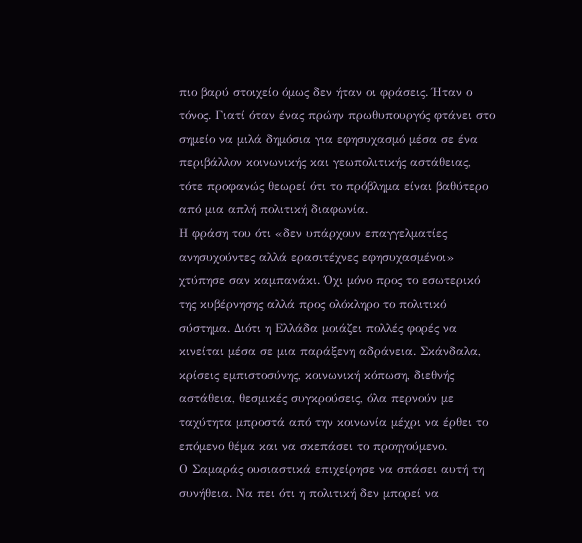πιο βαρύ στοιχείο όμως δεν ήταν οι φράσεις. Ήταν ο τόνος. Γιατί όταν ένας πρώην πρωθυπουργός φτάνει στο σημείο να μιλά δημόσια για εφησυχασμό μέσα σε ένα περιβάλλον κοινωνικής και γεωπολιτικής αστάθειας, τότε προφανώς θεωρεί ότι το πρόβλημα είναι βαθύτερο από μια απλή πολιτική διαφωνία.
Η φράση του ότι «δεν υπάρχουν επαγγελματίες ανησυχούντες αλλά ερασιτέχνες εφησυχασμένοι» χτύπησε σαν καμπανάκι. Όχι μόνο προς το εσωτερικό της κυβέρνησης αλλά προς ολόκληρο το πολιτικό σύστημα. Διότι η Ελλάδα μοιάζει πολλές φορές να κινείται μέσα σε μια παράξενη αδράνεια. Σκάνδαλα, κρίσεις εμπιστοσύνης, κοινωνική κόπωση, διεθνής αστάθεια, θεσμικές συγκρούσεις, όλα περνούν με ταχύτητα μπροστά από την κοινωνία μέχρι να έρθει το επόμενο θέμα και να σκεπάσει το προηγούμενο.
Ο Σαμαράς ουσιαστικά επιχείρησε να σπάσει αυτή τη συνήθεια. Να πει ότι η πολιτική δεν μπορεί να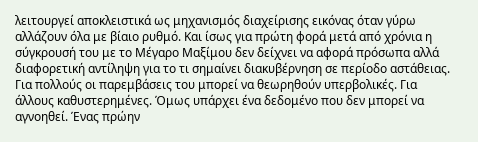λειτουργεί αποκλειστικά ως μηχανισμός διαχείρισης εικόνας όταν γύρω αλλάζουν όλα με βίαιο ρυθμό. Και ίσως για πρώτη φορά μετά από χρόνια η σύγκρουσή του με το Μέγαρο Μαξίμου δεν δείχνει να αφορά πρόσωπα αλλά διαφορετική αντίληψη για το τι σημαίνει διακυβέρνηση σε περίοδο αστάθειας.
Για πολλούς οι παρεμβάσεις του μπορεί να θεωρηθούν υπερβολικές. Για άλλους καθυστερημένες. Όμως υπάρχει ένα δεδομένο που δεν μπορεί να αγνοηθεί. Ένας πρώην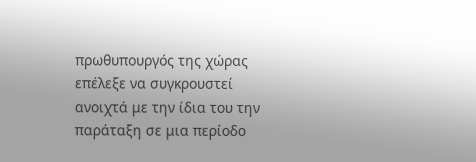πρωθυπουργός της χώρας επέλεξε να συγκρουστεί ανοιχτά με την ίδια του την παράταξη σε μια περίοδο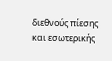διεθνούς πίεσης και εσωτερικής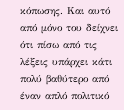κόπωσης. Και αυτό από μόνο του δείχνει ότι πίσω από τις λέξεις υπάρχει κάτι πολύ βαθύτερο από έναν απλό πολιτικό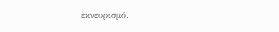εκνευρισμό.